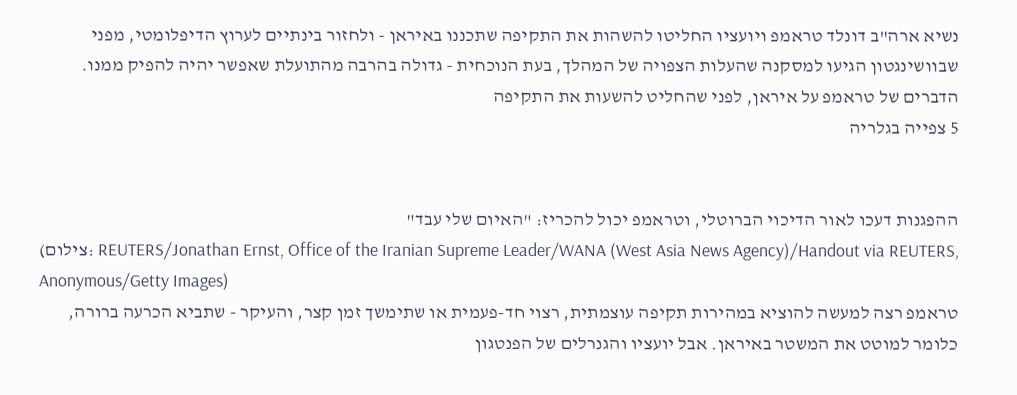נשיא ארה"ב דונלד טראמפ ויועציו החליטו להשהות את התקיפה שתכננו באיראן - ולחזור בינתיים לערוץ הדיפלומטי, מפני שבוושינגטון הגיעו למסקנה שהעלות הצפויה של המהלך, בעת הנוכחית - גדולה בהרבה מהתועלת שאפשר יהיה להפיק ממנו.
הדברים של טראמפ על איראן, לפני שהחליט להשעות את התקיפה
5 צפייה בגלריה


ההפגנות דעכו לאור הדיכוי הברוטלי, וטראמפ יכול להכריז: "האיום שלי עבד"
(צילום: REUTERS/Jonathan Ernst, Office of the Iranian Supreme Leader/WANA (West Asia News Agency)/Handout via REUTERS, Anonymous/Getty Images)
טראמפ רצה למעשה להוציא במהירות תקיפה עוצמתית, רצוי חד-פעמית או שתימשך זמן קצר, והעיקר - שתביא הכרעה ברורה, כלומר למוטט את המשטר באיראן. אבל יועציו והגנרלים של הפנטגון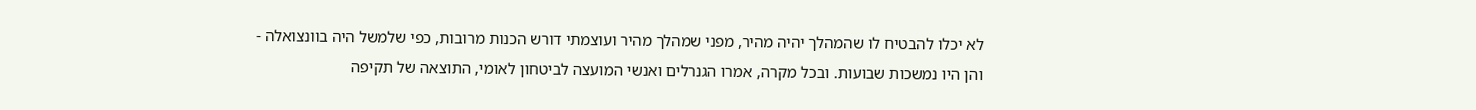לא יכלו להבטיח לו שהמהלך יהיה מהיר, מפני שמהלך מהיר ועוצמתי דורש הכנות מרובות, כפי שלמשל היה בוונצואלה - והן היו נמשכות שבועות. ובכל מקרה, אמרו הגנרלים ואנשי המועצה לביטחון לאומי, התוצאה של תקיפה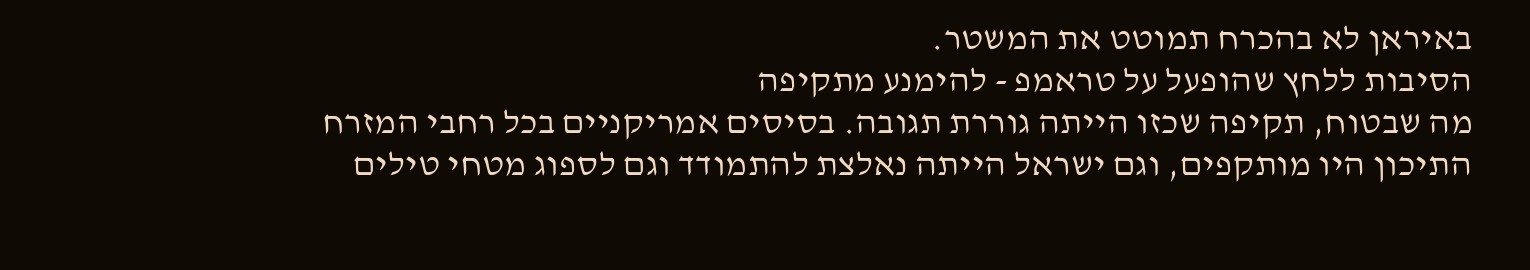באיראן לא בהכרח תמוטט את המשטר.
הסיבות ללחץ שהופעל על טראמפ - להימנע מתקיפה
מה שבטוח, תקיפה שכזו הייתה גוררת תגובה. בסיסים אמריקניים בכל רחבי המזרח התיכון היו מותקפים, וגם ישראל הייתה נאלצת להתמודד וגם לספוג מטחי טילים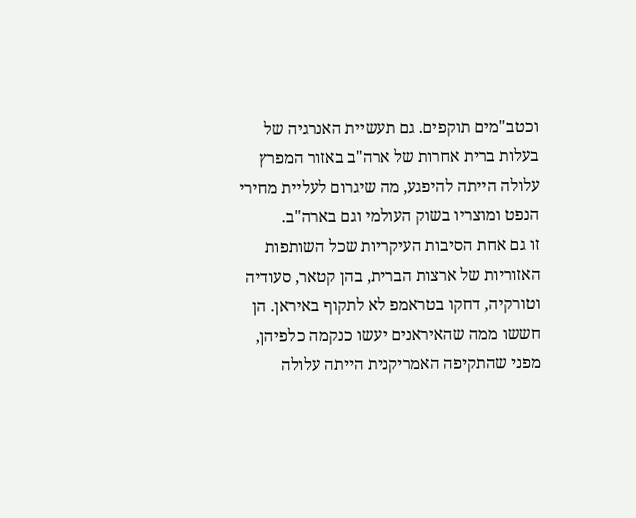וכטב"מים תוקפים. גם תעשיית האנרגיה של בעלות ברית אחרות של ארה"ב באזור המפרץ עלולה הייתה להיפגע, מה שיגרום לעליית מחירי הנפט ומוצריו בשוק העולמי וגם בארה"ב.
זו גם אחת הסיבות העיקריות שכל השותפות האזוריות של ארצות הברית, בהן קטאר, סעודיה וטורקיה, דחקו בטראמפ לא לתקוף באיראן. הן חששו ממה שהאיראנים יעשו כנקמה כלפיהן, מפני שהתקיפה האמריקנית הייתה עלולה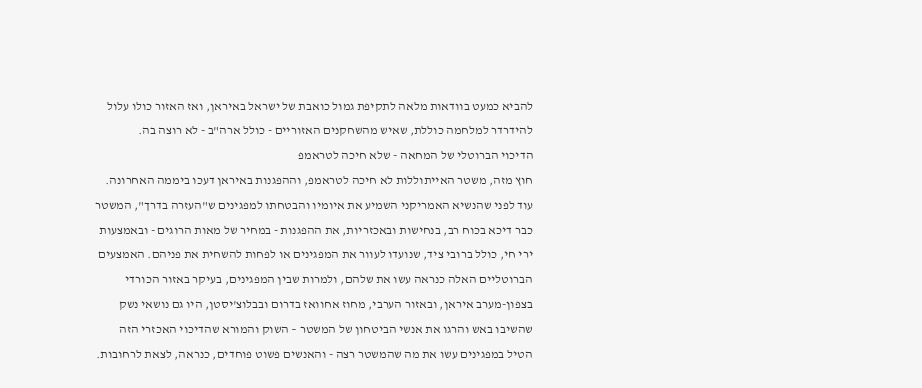להביא כמעט בוודאות מלאה לתקיפת גמול כואבת של ישראל באיראן, ואז האזור כולו עלול להידרדר למלחמה כוללת, שאיש מהשחקנים האזוריים - כולל ארה"ב - לא רוצה בה.
הדיכוי הברוטלי של המחאה - שלא חיכה לטראמפ
חוץ מזה, משטר האייתוללות לא חיכה לטראמפ, וההפגנות באיראן דעכו ביממה האחרונה. עוד לפני שהנשיא האמריקני השמיע את איומיו והבטחתו למפגינים ש"העזרה בדרך", המשטר כבר דיכא בכוח רב, בנחישות ובאכזריות, את ההפגנות - במחיר של מאות הרוגים - ובאמצעות ירי חי, כולל ברובי ציד, שנועדו לעוור את המפגינים או לפחות להשחית את פניהם. האמצעים הברוטליים האלה כנראה עשו את שלהם, ולמרות שבין המפגינים, בעיקר באזור הכורדי בצפון-מערב איראן, ובאזור הערבי, מחוז אחוואז בדרום ובבלוצ'יסטן, היו גם נושאי נשק שהשיבו באש והרגו את אנשי הביטחון של המשטר – השוק והמורא שהדיכוי האכזרי הזה הטיל במפגינים עשו את מה שהמשטר רצה - והאנשים פשוט פוחדים, כנראה, לצאת לרחובות.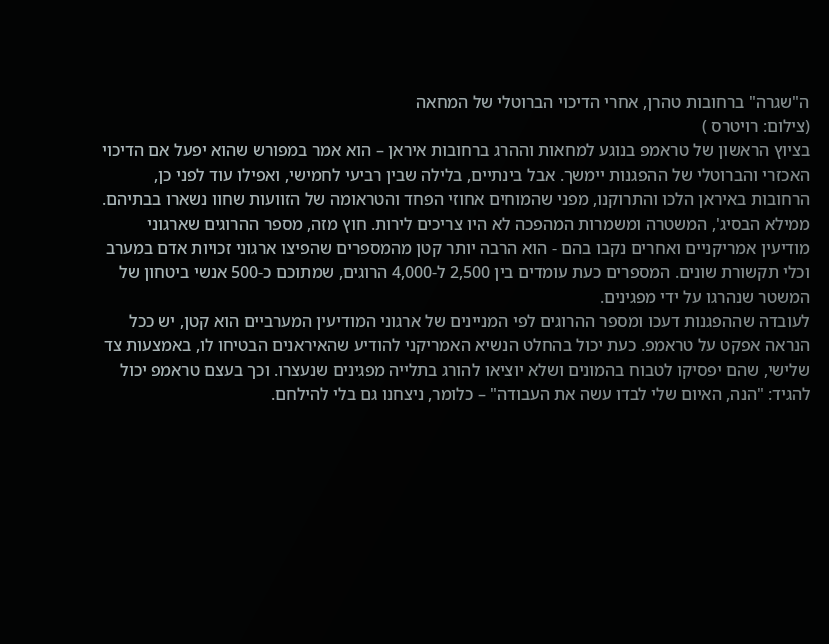ה"שגרה" ברחובות טהרן, אחרי הדיכוי הברוטלי של המחאה
(צילום: רויטרס )
בציוץ הראשון של טראמפ בנוגע למחאות וההרג ברחובות איראן – הוא אמר במפורש שהוא יפעל אם הדיכוי האכזרי והברוטלי של ההפגנות יימשך. אבל בינתיים, בלילה שבין רביעי לחמישי, ואפילו עוד לפני כן, הרחובות באיראן הלכו והתרוקנו, מפני שהמוחים אחוזי הפחד והטראומה של הזוועות שחוו נשארו בבתיהם. ממילא הבסיג', המשטרה ומשמרות המהפכה לא היו צריכים לירות. חוץ מזה, מספר ההרוגים שארגוני מודיעין אמריקניים ואחרים נקבו בהם - הוא הרבה יותר קטן מהמספרים שהפיצו ארגוני זכויות אדם במערב וכלי תקשורת שונים. המספרים כעת עומדים בין 2,500 ל-4,000 הרוגים, שמתוכם כ-500 אנשי ביטחון של המשטר שנהרגו על ידי מפגינים.
לעובדה שההפגנות דעכו ומספר ההרוגים לפי המניינים של ארגוני המודיעין המערביים הוא קטן, יש ככל הנראה אפקט על טראמפ. כעת יכול בהחלט הנשיא האמריקני להודיע שהאיראנים הבטיחו לו, באמצעות צד שלישי, שהם יפסיקו לטבוח בהמונים ושלא יוציאו להורג בתלייה מפגינים שנעצרו. וכך בעצם טראמפ יכול להגיד: "הנה, האיום שלי לבדו עשה את העבודה" – כלומר, ניצחנו גם בלי להילחם.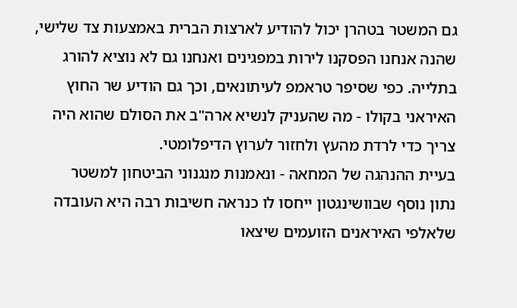גם המשטר בטהרן יכול להודיע לארצות הברית באמצעות צד שלישי, שהנה אנחנו הפסקנו לירות במפגינים ואנחנו גם לא נוציא להורג בתלייה. כפי שסיפר טראמפ לעיתונאים, וכך גם הודיע שר החוץ האיראני בקולו - מה שהעניק לנשיא ארה"ב את הסולם שהוא היה צריך כדי לרדת מהעץ ולחזור לערוץ הדיפלומטי.
בעיית ההנהגה של המחאה - ונאמנות מנגנוני הביטחון למשטר
נתון נוסף שבוושינגטון ייחסו לו כנראה חשיבות רבה היא העובדה שלאלפי האיראנים הזועמים שיצאו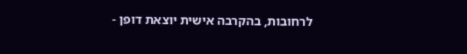לרחובות, בהקרבה אישית יוצאת דופן -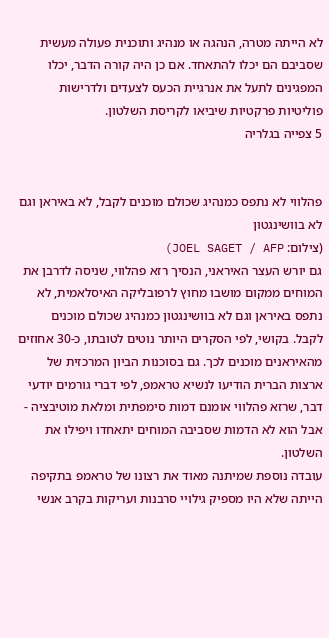לא הייתה מטרה, הנהגה או מנהיג ותוכנית פעולה מעשית שסביבם הם יכלו להתאחד. אם כן היה קורה הדבר, יכלו המפגינים לתעל את אנרגיית הכעס לצעדים ולדרישות פוליטיות פרקטיות שיביאו לקריסת השלטון.
5 צפייה בגלריה


פהלווי לא נתפס כמנהיג שכולם מוכנים לקבל, לא באיראן וגם לא בוושינגטון
(צילום: JOEL SAGET / AFP)
גם יורש העצר האיראני, הנסיך רזא פהלווי, שניסה לדרבן את המוחים ממקום מושבו מחוץ לרפובליקה האיסלאמית, לא נתפס באיראן וגם לא בוושינגטון כמנהיג שכולם מוכנים לקבל. בקושי, לפי הסקרים היותר נוטים לטובתו, כ-30 אחוזים מהאיראנים מוכנים לכך. גם בסוכנות הביון המרכזית של ארצות הברית הודיעו לנשיא טראמפ, לפי דברי גורמים יודעי דבר, שרזא פהלווי אומנם דמות סימפתית ומלאת מוטיבציה - אבל הוא לא הדמות שסביבה המוחים יתאחדו ויפילו את השלטון.
עובדה נוספת שמיתנה מאוד את רצונו של טראמפ בתקיפה הייתה שלא היו מספיק גילויי סרבנות ועריקות בקרב אנשי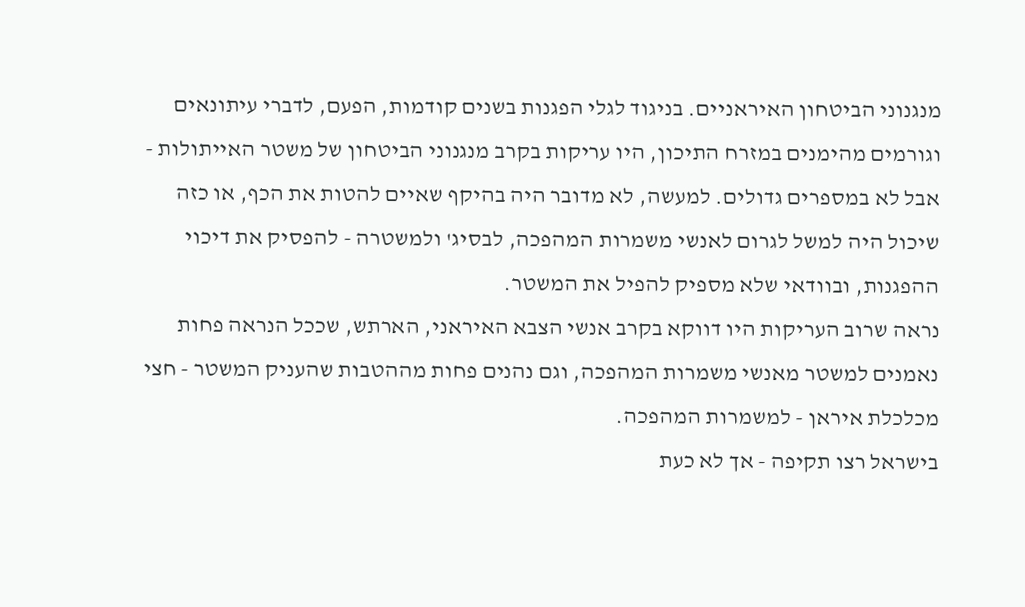מנגנוני הביטחון האיראניים. בניגוד לגלי הפגנות בשנים קודמות, הפעם, לדברי עיתונאים וגורמים מהימנים במזרח התיכון, היו עריקות בקרב מנגנוני הביטחון של משטר האייתולות - אבל לא במספרים גדולים. למעשה, לא מדובר היה בהיקף שאיים להטות את הכף, או כזה שיכול היה למשל לגרום לאנשי משמרות המהפכה, לבסיג' ולמשטרה - להפסיק את דיכוי ההפגנות, ובוודאי שלא מספיק להפיל את המשטר.
נראה שרוב העריקות היו דווקא בקרב אנשי הצבא האיראני, הארתש, שככל הנראה פחות נאמנים למשטר מאנשי משמרות המהפכה, וגם נהנים פחות מההטבות שהעניק המשטר - חצי מכלכלת איראן - למשמרות המהפכה.
בישראל רצו תקיפה - אך לא כעת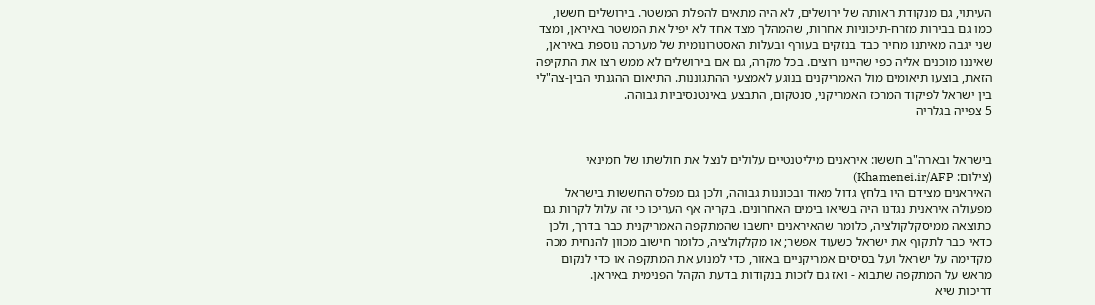העיתוי, גם מנקודת ראותה של ירושלים, לא היה מתאים להפלת המשטר. בירושלים חששו, כמו גם בבירות מזרח-תיכוניות אחרות, שהמהלך מצד אחד לא יפיל את המשטר באיראן, ומצד שני יגבה מאיתנו מחיר כבד בנזקים בעורף ובעלות האסטרונומית של מערכה נוספת באיראן, שאיננו מוכנים אליה כפי שהיינו רוצים. בכל מקרה, גם אם בירושלים לא ממש רצו את התקיפה הזאת, בוצעו תיאומים מול האמריקנים בנוגע לאמצעי ההתגוננות. התיאום ההגנתי הבין-צה"לי בין ישראל לפיקוד המרכז האמריקני, סנטקום, התבצע באינטנסיביות גבוהה.
5 צפייה בגלריה


בישראל ובארה"ב חששו: איראנים מיליטנטיים עלולים לנצל את חולשתו של חמינאי
(צילום: Khamenei.ir/AFP)
האיראנים מצידם היו בלחץ גדול מאוד ובכוננות גבוהה, ולכן גם מפלס החששות בישראל מפעולה איראנית נגדנו היה בשיאו בימים האחרונים. בקריה אף העריכו כי זה עלול לקרות גם כתוצאה ממיסקלקולציה, כלומר שהאיראנים יחשבו שהמתקפה האמריקנית כבר בדרך, ולכן כדאי כבר לתקוף את ישראל כשעוד אפשר; או מקלקולציה, כלומר חישוב מכוון להנחית מכה מקדימה על ישראל ועל בסיסים אמריקניים באזור, כדי למנוע את המתקפה או כדי לנקום מראש על המתקפה שתבוא - ואז גם לזכות בנקודות בדעת הקהל הפנימית באיראן.
דריכות שיא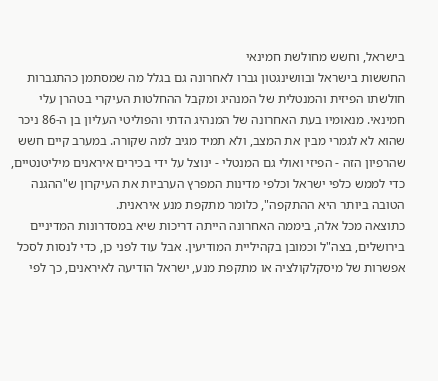בישראל, וחשש מחולשת חמינאי
החששות בישראל ובוושינגטון גברו לאחרונה גם בגלל מה שמסתמן כהתגברות חולשתו הפיזית והמנטלית של המנהיג ומקבל ההחלטות העיקרי בטהרן עלי חמינאי. מנאומיו בעת האחרונה של המנהיג הדתי והפוליטי העליון בן ה-86 ניכר שהוא לא לגמרי מבין את המצב, ולא תמיד מגיב למה שקורה. במערב קיים חשש שהרפיון הזה - הפיזי ואולי גם המנטלי - ינוצל על ידי בכירים איראנים מיליטנטיים, כדי לממש כלפי ישראל וכלפי מדינות המפרץ הערביות את העיקרון ש"ההגנה הטובה ביותר היא ההתקפה", כלומר מתקפת מנע איראנית.
כתוצאה מכל אלה, ביממה האחרונה הייתה דריכות שיא במסדרונות המדיניים בירושלים, בצה"ל וכמובן בקהיליית המודיעין. אבל עוד לפני כן, כדי לנסות לסכל אפשרות של מיסקלקולציה או מתקפת מנע, ישראל הודיעה לאיראנים, כך לפי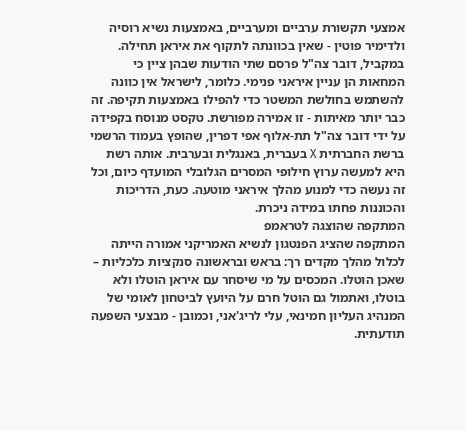אמצעי תקשורת ערביים ומערביים, באמצעות נשיא רוסיה ולדימיר פוטין - שאין בכוונתה לתקוף את איראן תחילה.
במקביל, דובר צה"ל פרסם שתי הודעות שבהן ציין כי המחאות הן עניין איראני פנימי. כלומר, לישראל אין כוונה להשתמש בחולשת המשטר כדי להפילו באמצעות תקיפה. זה כבר יותר מאיתות - זו אמירה מפורשת. טקסט מנוסח בקפידה על ידי דובר צה"ל תת-אלוף אפי דפרין, שהופץ בעמוד הרשמי ברשת החברתית X בעברית, באנגלית ובערבית. אותה רשת היא למעשה ערוץ חילופי המסרים הגלובלי המועדף כיום, וכל זה נעשה כדי למנוע מהלך איראני מוטעה. כעת, הדריכות והכוננות פחתו במידה ניכרת.
המתקפה שהוצגה לטראמפ
המתקפה שהציג הפנטגון לנשיא האמריקני אמורה הייתה לכלול מהלך מקדים רך: בראש ובראשונה סנקציות כלכליות – שאכן הוטלו. המכסים על מי שיסחר עם איראן הוטלו ולא בוטלו, ואתמול גם הוטל חרם על היועץ לביטחון לאומי של המנהיג העליון חמינאי, עלי לריג'אני, וכמובן - מבצעי השפעה תודעתית.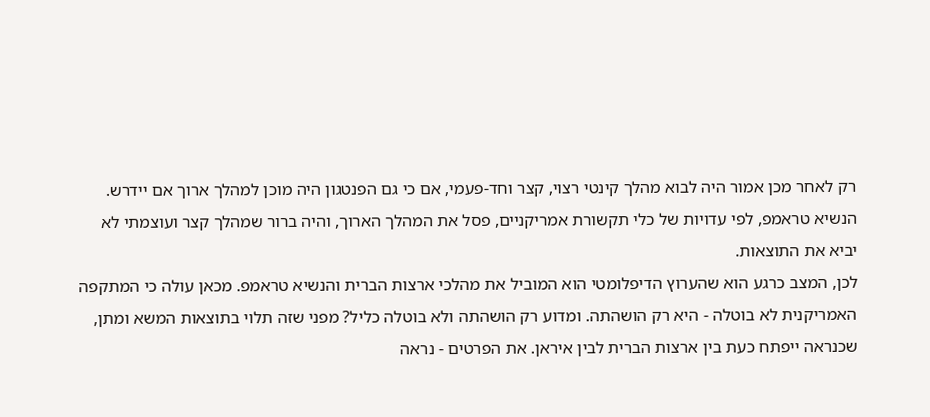רק לאחר מכן אמור היה לבוא מהלך קינטי רצוי, קצר וחד-פעמי, אם כי גם הפנטגון היה מוכן למהלך ארוך אם יידרש. הנשיא טראמפ, לפי עדויות של כלי תקשורת אמריקניים, פסל את המהלך הארוך, והיה ברור שמהלך קצר ועוצמתי לא יביא את התוצאות.
לכן, המצב כרגע הוא שהערוץ הדיפלומטי הוא המוביל את מהלכי ארצות הברית והנשיא טראמפ. מכאן עולה כי המתקפה האמריקנית לא בוטלה - היא רק הושהתה. ומדוע רק הושהתה ולא בוטלה כליל? מפני שזה תלוי בתוצאות המשא ומתן, שכנראה ייפתח כעת בין ארצות הברית לבין איראן. את הפרטים - נראה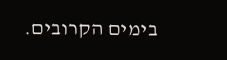בימים הקרובים.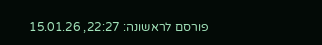פורסם לראשונה: 22:27, 15.01.26